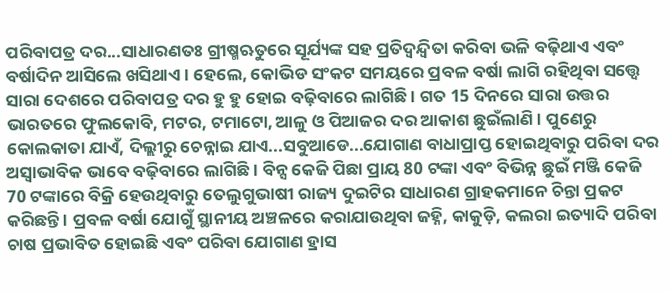ପରିବାପତ୍ର ଦର...ସାଧାରଣତଃ ଗ୍ରୀଷ୍ମଋତୁରେ ସୂର୍ଯ୍ୟଙ୍କ ସହ ପ୍ରତିଦ୍ବନ୍ଦ୍ବିତା କରିବା ଭଳି ବଢ଼ିଥାଏ ଏବଂ ବର୍ଷାଦିନ ଆସିଲେ ଖସିଥାଏ । ହେଲେ, କୋଭିଡ ସଂକଟ ସମୟରେ ପ୍ରବଳ ବର୍ଷା ଲାଗି ରହିଥିବା ସତ୍ତ୍ବେ ସାରା ଦେଶରେ ପରିବାପତ୍ର ଦର ହୁ ହୁ ହୋଇ ବଢ଼ିବାରେ ଲାଗିଛି । ଗତ 15 ଦିନରେ ସାରା ଉତ୍ତର ଭାରତରେ ଫୁଲକୋବି, ମଟର, ଟମାଟୋ, ଆଳୁ ଓ ପିଆଜର ଦର ଆକାଶ ଛୁଇଁଲାଣି । ପୁଣେରୁ କୋଲକାତା ଯାଏଁ, ଦିଲ୍ଲୀରୁ ଚେନ୍ନାଇ ଯାଏ...ସବୁଆଡେ...ଯୋଗାଣ ବାଧାପ୍ରାପ୍ତ ହୋଇଥିବାରୁ ପରିବା ଦର ଅସ୍ବାଭାବିକ ଭାବେ ବଢ଼ିବାରେ ଲାଗିଛି । ବିନ୍ସ କେଜି ପିଛା ପ୍ରାୟ 80 ଟଙ୍କା ଏବଂ ବିଭିନ୍ନ ଛୁଇଁ ମଞ୍ଜି କେଜି 70 ଟଙ୍କାରେ ବିକ୍ରି ହେଉଥିବାରୁ ତେଲୁଗୁଭାଷୀ ରାଜ୍ୟ ଦୁଇଟିର ସାଧାରଣ ଗ୍ରାହକମାନେ ଚିନ୍ତା ପ୍ରକଟ କରିଛନ୍ତି । ପ୍ରବଳ ବର୍ଷା ଯୋଗୁଁ ସ୍ଥାନୀୟ ଅଞ୍ଚଳରେ କରାଯାଉଥିବା ଜହ୍ନି, କାକୁଡ଼ି, କଲରା ଇତ୍ୟାଦି ପରିବା ଚାଷ ପ୍ରଭାବିତ ହୋଇଛି ଏବଂ ପରିବା ଯୋଗାଣ ହ୍ରାସ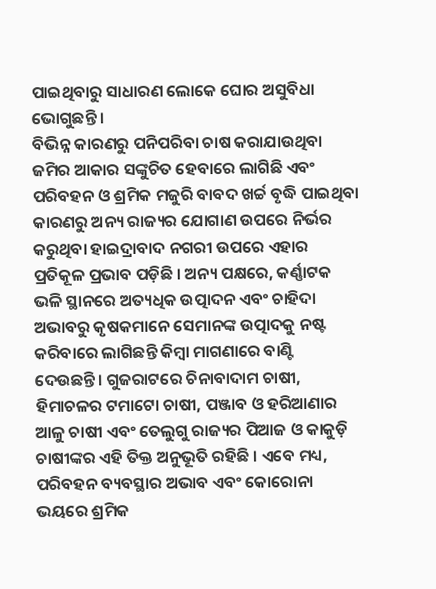ପାଇଥିବାରୁ ସାଧାରଣ ଲୋକେ ଘୋର ଅସୁବିଧା ଭୋଗୁଛନ୍ତି ।
ବିଭିନ୍ନ କାରଣରୁ ପନିପରିବା ଚାଷ କରାଯାଉଥିବା ଜମିର ଆକାର ସଙ୍କୁଚିତ ହେବାରେ ଲାଗିଛି ଏବଂ ପରିବହନ ଓ ଶ୍ରମିକ ମଜୁରି ବାବଦ ଖର୍ଚ୍ଚ ବୃଦ୍ଧି ପାଇଥିବା କାରଣରୁ ଅନ୍ୟ ରାଜ୍ୟର ଯୋଗାଣ ଉପରେ ନିର୍ଭର କରୁଥିବା ହାଇଦ୍ରାବାଦ ନଗରୀ ଉପରେ ଏହାର ପ୍ରତିକୂଳ ପ୍ରଭାବ ପଡ଼ିଛି । ଅନ୍ୟ ପକ୍ଷରେ, କର୍ଣ୍ଣାଟକ ଭଳି ସ୍ଥାନରେ ଅତ୍ୟଧିକ ଉତ୍ପାଦନ ଏବଂ ଚାହିଦା ଅଭାବରୁ କୃଷକମାନେ ସେମାନଙ୍କ ଉତ୍ପାଦକୁ ନଷ୍ଟ କରିବାରେ ଲାଗିଛନ୍ତି କିମ୍ବା ମାଗଣାରେ ବାଣ୍ଟି ଦେଉଛନ୍ତି। ଗୁଜରାଟରେ ଚିନାବାଦାମ ଚାଷୀ, ହିମାଚଳର ଟମାଟୋ ଚାଷୀ, ପଞ୍ଜାବ ଓ ହରିଆଣାର ଆଳୁ ଚାଷୀ ଏବଂ ତେଲୁଗୁ ରାଜ୍ୟର ପିଆଜ ଓ କାକୁଡ଼ି ଚାଷୀଙ୍କର ଏହି ତିକ୍ତ ଅନୁଭୂତି ରହିଛି । ଏବେ ମଧ୍ୟ, ପରିବହନ ବ୍ୟବସ୍ଥାର ଅଭାବ ଏବଂ କୋରୋନା ଭୟରେ ଶ୍ରମିକ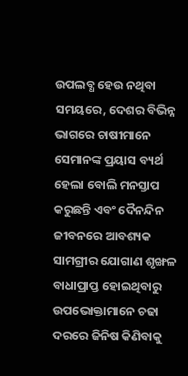ଉପଲବ୍ଧ ହେଉ ନଥିବା ସମୟରେ, ଦେଶର ବିଭିନ୍ନ ଭାଗରେ ଚାଷୀମାନେ ସେମାନଙ୍କ ପ୍ରୟାସ ବ୍ୟର୍ଥ ହେଲା ବୋଲି ମନସ୍ତାପ କରୁଛନ୍ତି ଏବଂ ଦୈନନ୍ଦିନ ଜୀବନରେ ଆବଶ୍ୟକ ସାମଗ୍ରୀର ଯୋଗାଣ ଶୃଙ୍ଖଳ ବାଧାପ୍ରାପ୍ତ ହୋଇଥିବାରୁ ଉପଭୋକ୍ତାମାନେ ଚଢା ଦରରେ ଜିନିଷ କିଣିବାକୁ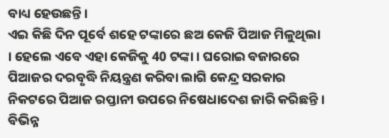ବାଧ୍ୟ ହେଉଛନ୍ତି।
ଏଇ କିଛି ଦିନ ପୂର୍ବେ ଶହେ ଟଙ୍କାରେ ଛଅ କେଜି ପିଆଜ ମିଳୁଥିଲା । ହେଲେ ଏବେ ଏହା କେଜିକୁ 40 ଟଙ୍କା । ଘରୋଇ ବଜାରରେ ପିଆଜର ଦରବୃଦ୍ଧି ନିୟନ୍ତ୍ରଣ କରିବା ଲାଗି କେନ୍ଦ୍ର ସରକାର ନିକଟରେ ପିଆଜ ରପ୍ତାନୀ ଉପରେ ନିଷେଧାଦେଶ ଜାରି କରିଛନ୍ତି । ବିଭିନ୍ନ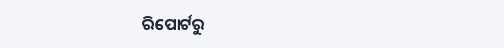ରିପୋର୍ଟରୁ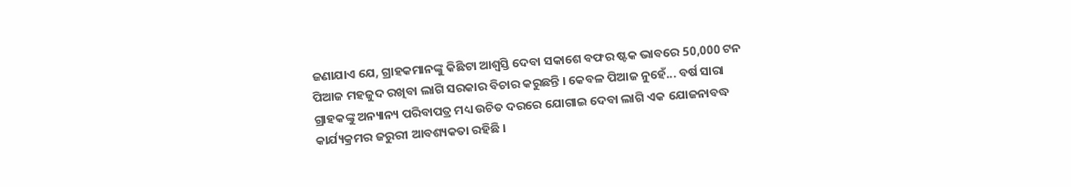ଜଣାଯାଏ ଯେ, ଗ୍ରାହକମାନଙ୍କୁ କିଛିଟା ଆଶ୍ବସ୍ତି ଦେବା ସକାଶେ ବଫର ଷ୍ଟକ ଭାବରେ 50,000 ଟନ ପିଆଜ ମହଜୁଦ ରଖିବା ଲାଗି ସରକାର ବିଚାର କରୁଛନ୍ତି । କେବଳ ପିଆଜ ନୁହେଁ... ବର୍ଷ ସାରା ଗ୍ରାହକଙ୍କୁ ଅନ୍ୟାନ୍ୟ ପରିବାପତ୍ର ମଧ୍ୟ ଉଚିତ ଦରରେ ଯୋଗାଇ ଦେବା ଲାଗି ଏକ ଯୋଜନାବଦ୍ଧ କାର୍ଯ୍ୟକ୍ରମର ଜରୁରୀ ଆବଶ୍ୟକତା ରହିଛି ।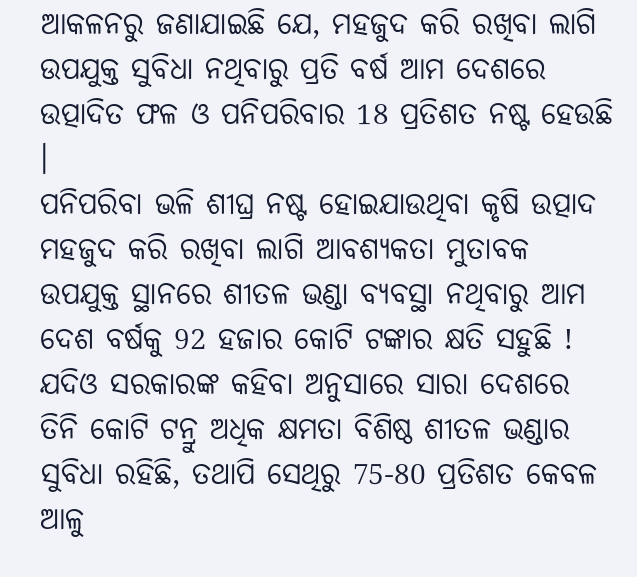ଆକଳନରୁ ଜଣାଯାଇଛି ଯେ, ମହଜୁଦ କରି ରଖିବା ଲାଗି ଉପଯୁକ୍ତ ସୁବିଧା ନଥିବାରୁ ପ୍ରତି ବର୍ଷ ଆମ ଦେଶରେ ଉତ୍ପାଦିତ ଫଳ ଓ ପନିପରିବାର 18 ପ୍ରତିଶତ ନଷ୍ଟ ହେଉଛି ।
ପନିପରିବା ଭଳି ଶୀଘ୍ର ନଷ୍ଟ ହୋଇଯାଉଥିବା କୃଷି ଉତ୍ପାଦ ମହଜୁଦ କରି ରଖିବା ଲାଗି ଆବଶ୍ୟକତା ମୁତାବକ ଉପଯୁକ୍ତ ସ୍ଥାନରେ ଶୀତଳ ଭଣ୍ଡା ବ୍ୟବସ୍ଥା ନଥିବାରୁ ଆମ ଦେଶ ବର୍ଷକୁ 92 ହଜାର କୋଟି ଟଙ୍କାର କ୍ଷତି ସହୁଛି ! ଯଦିଓ ସରକାରଙ୍କ କହିବା ଅନୁସାରେ ସାରା ଦେଶରେ ତିନି କୋଟି ଟନ୍ରୁ ଅଧିକ କ୍ଷମତା ବିଶିଷ୍ଠ ଶୀତଳ ଭଣ୍ଡାର ସୁବିଧା ରହିଛି, ତଥାପି ସେଥିରୁ 75-80 ପ୍ରତିଶତ କେବଳ ଆଳୁ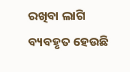ରଖିବା ଲାଗି ବ୍ୟବହୃତ ହେଉଛି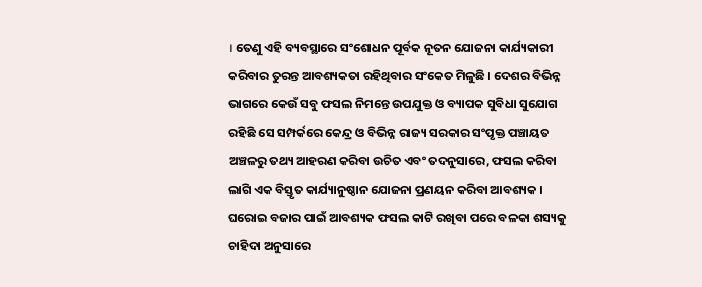। ତେଣୁ ଏହି ବ୍ୟବସ୍ଥାରେ ସଂଶୋଧନ ପୂର୍ବକ ନୂତନ ଯୋଜନା କାର୍ଯ୍ୟକାରୀ କରିବାର ତୁରନ୍ତ ଆବଶ୍ୟକତା ରହିଥିବାର ସଂକେତ ମିଳୁଛି । ଦେଶର ବିଭିନ୍ନ ଭାଗରେ କେଉଁ ସବୁ ଫସଲ ନିମନ୍ତେ ଉପଯୁକ୍ତ ଓ ବ୍ୟାପକ ସୁବିଧା ସୁଯୋଗ ରହିଛି ସେ ସମ୍ପର୍କରେ କେନ୍ଦ୍ର ଓ ବିଭିନ୍ନ ରାଜ୍ୟ ସରକାର ସଂପୃକ୍ତ ପଞ୍ଚାୟତ ଅଞ୍ଚଳରୁ ତଥ୍ୟ ଆହରଣ କରିବା ଉଚିତ ଏବଂ ତଦନୁସାରେ, ଫସଲ କରିବା ଲାଗି ଏକ ବିସ୍ତୃତ କାର୍ଯ୍ୟାନୁଷ୍ଠାନ ଯୋଜନା ପ୍ରଣୟନ କରିବା ଆବଶ୍ୟକ । ଘରୋଇ ବଜାର ପାଇଁ ଆବଶ୍ୟକ ଫସଲ କାଟି ରଖିବା ପରେ ବଳକା ଶସ୍ୟକୁ ଚାହିଦା ଅନୁସାରେ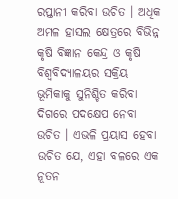ରପ୍ତାନୀ କରିବା ଉଚିତ । ଅଧିକ ଅମଳ ହାସଲ କ୍ଷେତ୍ରରେ ବିଭିନ୍ନ କୃଷି ବିଜ୍ଞାନ କେନ୍ଦ୍ର ଓ କୃଷି ବିଶ୍ବବିଦ୍ୟାଳୟର ସକ୍ରିୟ ଭୂମିକାକୁ ସୁନିଶ୍ଚିତ କରିବା ଦିଗରେ ପଦକ୍ଷେପ ନେବା ଉଚିତ । ଏଭଳି ପ୍ରୟାସ ହେବା ଉଚିତ ଯେ, ଏହା ବଳରେ ଏକ ନୂତନ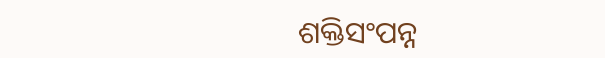ଶକ୍ତିସଂପନ୍ନ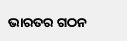ଭାରତର ଗଠନ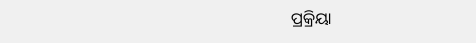ପ୍ରକ୍ରିୟା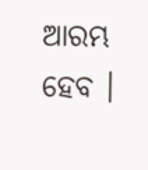ଆରମ୍ଭ ହେବ ।